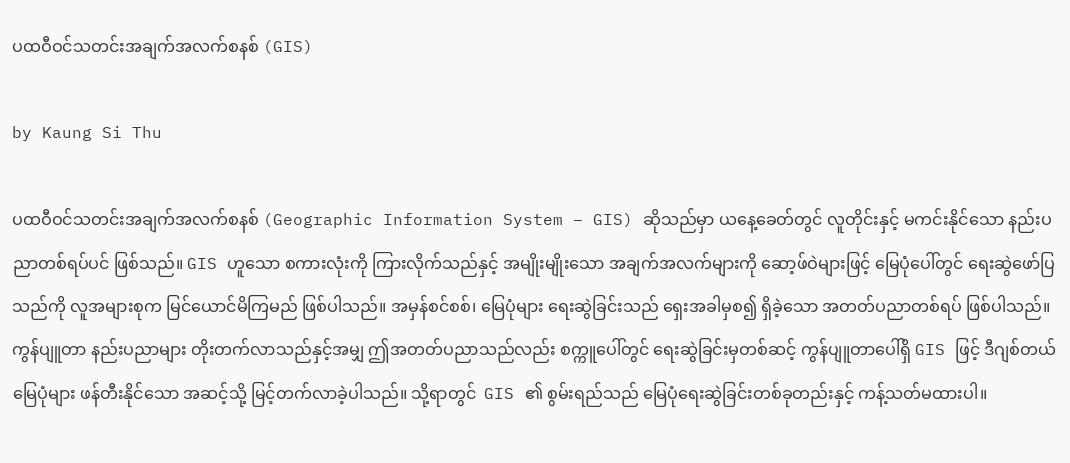ပထဝီဝင်သတင်းအချက်အလက်စနစ် (GIS)

by Kaung Si Thu

ပထဝီဝင်သတင်းအချက်အလက်စနစ် (Geographic Information System – GIS) ဆိုသည်မှာ ယနေ့ခေတ်တွင် လူတိုင်းနှင့် မကင်းနိုင်သော နည်းပညာတစ်ရပ်ပင် ဖြစ်သည်။ GIS ဟူသော စကားလုံးကို ကြားလိုက်သည်နှင့် အမျိုးမျိုးသော အချက်အလက်များကို ဆော့ဖ်ဝဲများဖြင့် မြေပုံပေါ်တွင် ရေးဆွဲဖော်ပြသည်ကို လူအများစုက မြင်ယောင်မိကြမည် ဖြစ်ပါသည်။ အမှန်စင်စစ်၊ မြေပုံများ ရေးဆွဲခြင်းသည် ရှေးအခါမှစ၍ ရှိခဲ့သော အတတ်ပညာတစ်ရပ် ဖြစ်ပါသည်။ ကွန်ပျူတာ နည်းပညာများ တိုးတက်လာသည်နှင့်အမျှ ဤအတတ်ပညာသည်လည်း စက္ကူပေါ်တွင် ရေးဆွဲခြင်းမှတစ်ဆင့် ကွန်ပျူတာပေါ်ရှိ GIS ဖြင့် ဒီဂျစ်တယ်မြေပုံများ ဖန်တီးနိုင်သော အဆင့်သို့ မြင့်တက်လာခဲ့ပါသည်။ သို့ရာတွင်  GIS ၏ စွမ်းရည်သည် မြေပုံရေးဆွဲခြင်းတစ်ခုတည်းနှင့် ကန့်သတ်မထားပါ။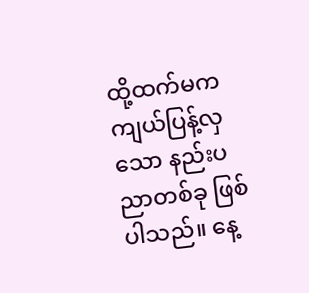ထို့ထက်မက ကျယ်ပြန့်လှသော နည်းပညာတစ်ခု ဖြစ်ပါသည်။ နေ့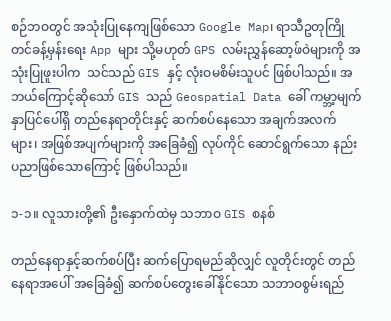စဉ်ဘဝတွင် အသုံးပြုနေကျဖြစ်သော Google Map၊ ရာသီဥတုကြိုတင်ခန့်မှန်းရေး App များ သို့မဟုတ် GPS လမ်းညွှန်ဆော့ဖ်ဝဲများကို အသုံးပြုဖူးပါက  သင်သည် GIS နှင့် လုံးဝမစိမ်းသူပင် ဖြစ်ပါသည်။ အဘယ်ကြောင့်ဆိုသော် GIS သည် Geospatial Data ခေါ် ကမ္ဘာ့မျက်နှာပြင်ပေါ်ရှိ တည်နေရာတိုင်းနှင့် ဆက်စပ်နေသော အချက်အလက်များ၊ အဖြစ်အပျက်များကို အခြေခံ၍ လုပ်ကိုင် ဆောင်ရွက်သော နည်းပညာဖြစ်သောကြောင့် ဖြစ်ပါသည်။

၁-၁။ လူသားတို့၏ ဦးနှောက်ထဲမှ သဘာဝ GIS စနစ်

တည်နေရာနှင့်ဆက်စပ်ပြီး ဆက်ပြောရမည်ဆိုလျှင် လူတိုင်းတွင် တည်နေရာအပေါ် အခြေခံ၍ ဆက်စပ်တွေးခေါ်နိုင်သော သဘာဝစွမ်းရည်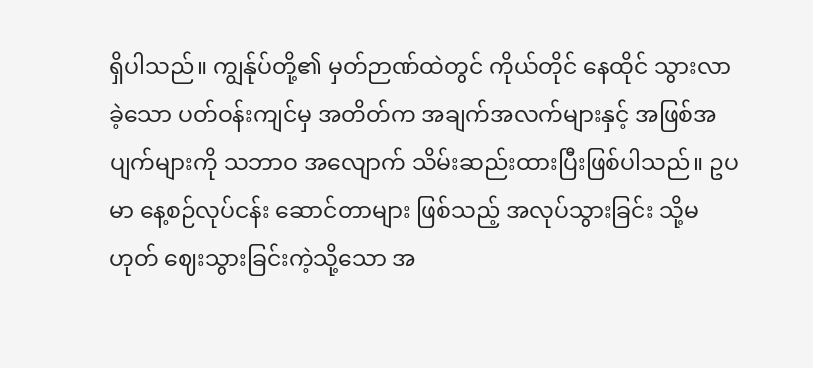ရှိပါသည်။ ကျွန်ုပ်တို့၏ မှတ်ဉာဏ်ထဲတွင် ကိုယ်တိုင် နေထိုင် သွားလာခဲ့သော ပတ်ဝန်းကျင်မှ အတိတ်က အချက်အလက်များနှင့် အဖြစ်အပျက်များကို သဘာဝ အလျောက် သိမ်းဆည်းထားပြီးဖြစ်ပါသည်။ ဥပမာ နေ့စဉ်လုပ်ငန်း ဆောင်တာများ ဖြစ်သည့် အလုပ်သွားခြင်း သို့မဟုတ် ဈေးသွားခြင်းကဲ့သို့သော အ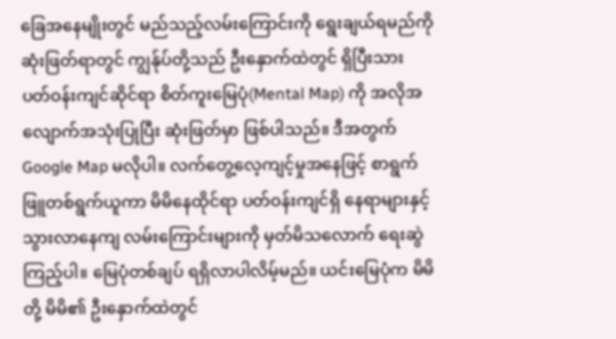ခြေအနေမျိုးတွင် မည်သည့်လမ်းကြောင်းကို ရွေးချယ်ရမည်ကို ဆုံးဖြတ်ရာတွင် ကျွန်ုပ်တို့သည် ဦးနှောက်ထဲတွင် ရှိပြီးသား ပတ်ဝန်းကျင်ဆိုင်ရာ စိတ်ကူးမြေပုံ(Mental Map) ကို အလိုအလျောက်အသုံးပြုပြီး ဆုံးဖြတ်မှာ ဖြစ်ပါသည်။ ဒီအတွက် Google Map မလိုပါ။ လက်တွေ့လေ့ကျင့်မှုအနေဖြင့် စာရွက်ဖြူတစ်ရွက်ယူကာ မိမိနေထိုင်ရာ ပတ်ဝန်းကျင်ရှိ နေရာများနှင့် သွားလာနေကျ လမ်းကြောင်းများကို မှတ်မိသလောက် ရေးဆွဲကြည့်ပါ။ မြေပုံတစ်ချပ် ရရှိလာပါလိမ့်မည်။ ယင်းမြေပုံက မိမိတို့ မိမိ၏ ဦးနှောက်ထဲတွင်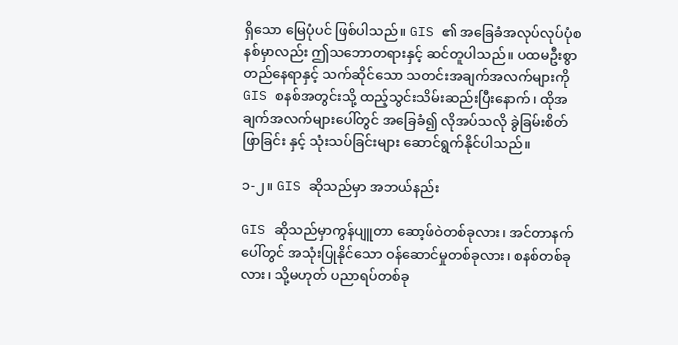ရှိသော မြေပုံပင် ဖြစ်ပါသည်။ GIS ၏ အခြေခံအလုပ်လုပ်ပုံစနစ်မှာလည်း ဤသဘောတရားနှင့် ဆင်တူပါသည်။ ပထမဦးစွာ တည်နေရာနှင့် သက်ဆိုင်သော သတင်းအချက်အလက်များကို GIS စနစ်အတွင်းသို့ ထည့်သွင်းသိမ်းဆည်းပြီးနောက်၊ ထိုအချက်အလက်များပေါ်တွင် အခြေခံ၍ လိုအပ်သလို ခွဲခြမ်းစိတ်ဖြာခြင်း နှင့် သုံးသပ်ခြင်းများ ဆောင်ရွက်နိုင်ပါသည်။

၁-၂။ GIS ဆိုသည်မှာ အဘယ်နည်း

GIS ဆိုသည်မှာကွန်ပျူတာ ဆော့ဖ်ဝဲတစ်ခုလား၊ အင်တာနက်ပေါ်တွင် အသုံးပြုနိုင်သော ဝန်ဆောင်မှုတစ်ခုလား၊ စနစ်တစ်ခုလား၊ သို့မဟုတ် ပညာရပ်တစ်ခု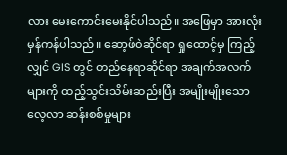လား မေးကောင်းမေးနိုင်ပါသည်။ အဖြေမှာ အားလုံးမှန်ကန်ပါသည်။ ဆော့ဖ်ဝဲဆိုင်ရာ ရှုထောင့်မှ ကြည့်လျှင် GIS တွင် တည်နေရာဆိုင်ရာ အချက်အလက်များကို ထည့်သွင်းသိမ်းဆည်းပြီး အမျိုးမျိုးသော လေ့လာ ဆန်းစစ်မှုများ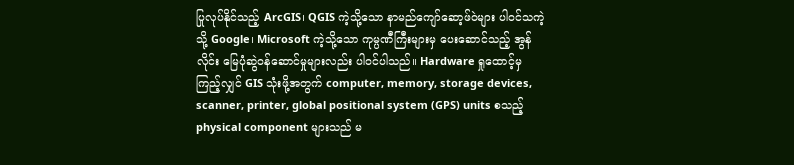ပြုလုပ်နိုင်သည့် ArcGIS၊ QGIS ကဲ့သို့သော နာမည်ကျော်ဆော့ဖ်ဝဲများ ပါဝင်သကဲ့သို့ Google၊ Microsoft ကဲ့သို့သော ကုမ္ပဏီကြီးများမှ ပေးဆောင်သည့် အွန်လိုင်း မြေပုံဆွဲဝန်ဆောင်မှုများလည်း ပါဝင်ပါသည်။ Hardware ရှုထောင့်မှ ကြည့်လျှင် GIS သုံးဖို့အတွက် computer, memory, storage devices, scanner, printer, global positional system (GPS) units စသည့် physical component များသည် မ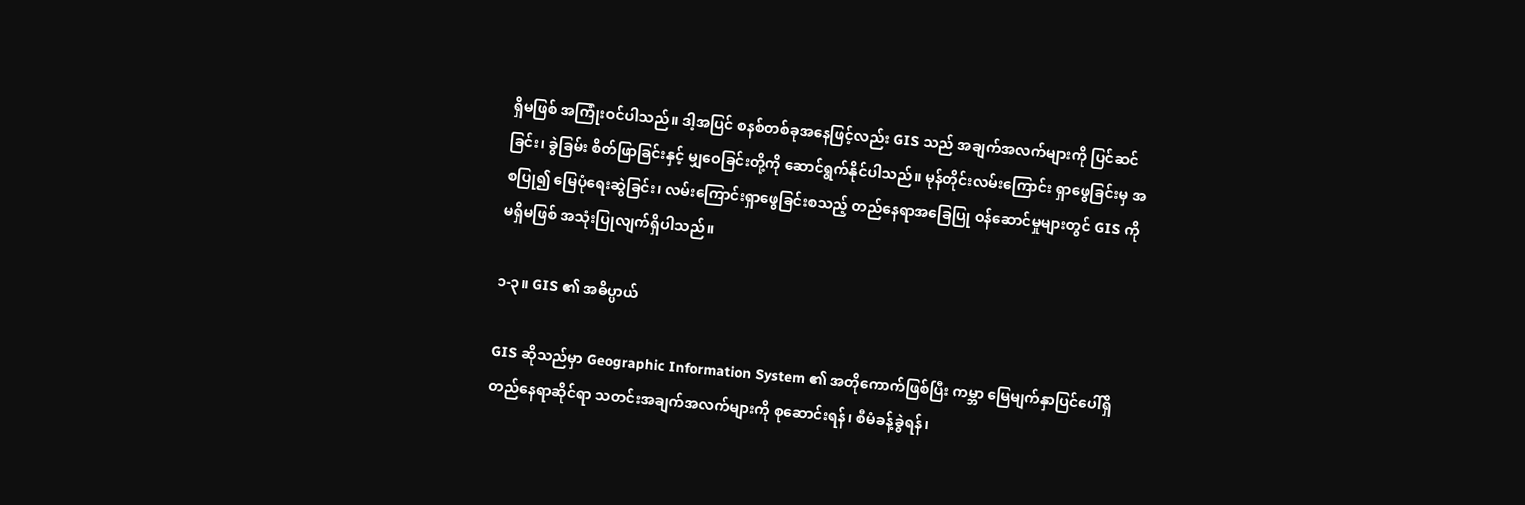ရှိမဖြစ် အကြုံးဝင်ပါသည်။ ဒါ့အပြင် စနစ်တစ်ခုအနေဖြင့်လည်း GIS သည် အချက်အလက်များကို ပြင်ဆင်ခြင်း၊ ခွဲခြမ်း စိတ်ဖြာခြင်းနှင့် မျှဝေခြင်းတို့ကို ဆောင်ရွက်နိုင်ပါသည်။ မုန်တိုင်းလမ်းကြောင်း ရှာဖွေခြင်းမှ အစပြု၍ မြေပုံရေးဆွဲခြင်း၊ လမ်းကြောင်းရှာဖွေခြင်းစသည့် တည်နေရာအခြေပြု ဝန်ဆောင်မှုများတွင် GIS ကို မရှိမဖြစ် အသုံးပြုလျက်ရှိပါသည်။

၁-၃။ GIS ၏ အဓိပ္ပာယ်

GIS ဆိုသည်မှာ Geographic Information System ၏ အတိုကောက်ဖြစ်ပြီး ကမ္ဘာ မြေမျက်နှာပြင်ပေါ်ရှိ တည်နေရာဆိုင်ရာ သတင်းအချက်အလက်များကို စုဆောင်းရန်၊ စီမံခန့်ခွဲရန်၊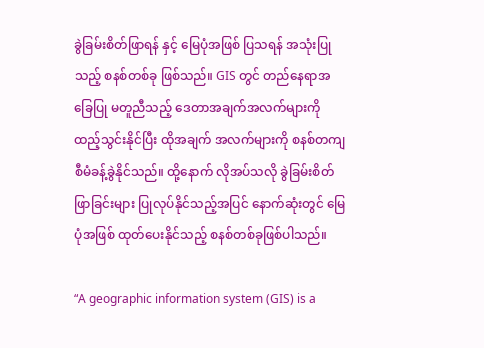ခွဲခြမ်းစိတ်ဖြာရန် နှင့် မြေပုံအဖြစ် ပြသရန် အသုံးပြုသည့် စနစ်တစ်ခု ဖြစ်သည်။ GIS တွင် တည်နေရာအခြေပြု မတူညီသည့် ဒေတာအချက်အလက်များကို ထည့်သွင်းနိုင်ပြီး ထိုအချက် အလက်များကို စနစ်တကျ စီမံခန့်ခွဲနိုင်သည်။ ထို့နောက် လိုအပ်သလို ခွဲခြမ်းစိတ်ဖြာခြင်းများ ပြုလုပ်နိုင်သည့်အပြင် နောက်ဆုံးတွင် မြေပုံအဖြစ် ထုတ်ပေးနိုင်သည့် စနစ်တစ်ခုဖြစ်ပါသည်။

“A geographic information system (GIS) is a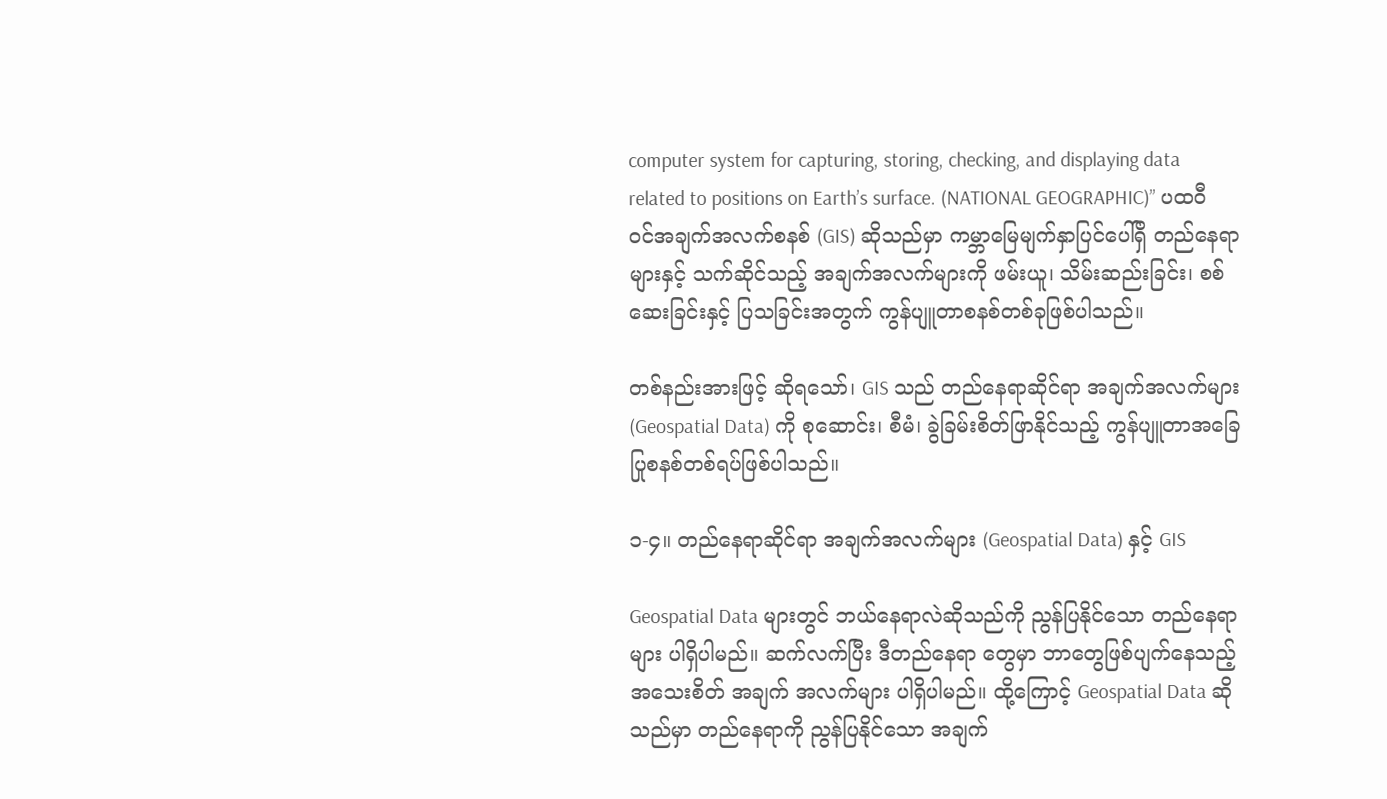computer system for capturing, storing, checking, and displaying data related to positions on Earth’s surface. (NATIONAL GEOGRAPHIC)” ပထဝီဝင်အချက်အလက်စနစ် (GIS) ဆိုသည်မှာ ကမ္ဘာမြေမျက်နှာပြင်ပေါ်ရှိ တည်နေရာများနှင့် သက်ဆိုင်သည့် အချက်အလက်များကို ဖမ်းယူ၊ သိမ်းဆည်းခြင်း၊ စစ်ဆေးခြင်းနှင့် ပြသခြင်းအတွက် ကွန်ပျူတာစနစ်တစ်ခုဖြစ်ပါသည်။

တစ်နည်းအားဖြင့် ဆိုရသော်၊ GIS သည် တည်နေရာဆိုင်ရာ အချက်အလက်များ (Geospatial Data) ကို စုဆောင်း၊ စီမံ၊ ခွဲခြမ်းစိတ်ဖြာနိုင်သည့် ကွန်ပျူတာအခြေပြုစနစ်တစ်ရပ်ဖြစ်ပါသည်။

၁-၄။ တည်နေရာဆိုင်ရာ အချက်အလက်များ (Geospatial Data) နှင့် GIS

Geospatial Data များတွင် ဘယ်နေရာလဲဆိုသည်ကို ညွန်ပြနိုင်သော တည်နေရာများ ပါရှိပါမည်။ ဆက်လက်ပြီး ဒီတည်နေရာ တွေမှာ ဘာတွေဖြစ်ပျက်နေသည့်  အသေးစိတ် အချက် အလက်များ ပါရှိပါမည်။ ထို့ကြောင့် Geospatial Data ဆိုသည်မှာ တည်နေရာကို ညွန်ပြနိုင်သော အချက်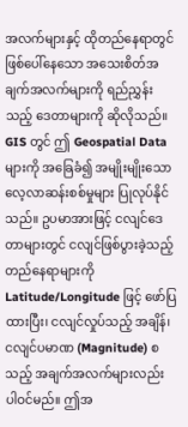အလက်များနှင့် ထိုတည်နေရာတွင် ဖြစ်ပေါ်နေသော အသေးစိတ်အချက်အလက်များကို ရည်ညွှန်းသည့် ဒေတာများကို ဆိုလိုသည်။ GIS တွင် ဤ Geospatial Data များကို အခြေခံ၍ အမျိုးမျိုးသော လေ့လာဆန်းစစ်မှုများ ပြုလုပ်နိုင်သည်။ ဥပမာအားဖြင့် ငလျင်ဒေတာများတွင် ငလျင်ဖြစ်ပွားခဲ့သည့် တည်နေရာများကို Latitude/Longitude ဖြင့် ဖော်ပြထားပြီး၊ ငလျင်လှုပ်သည့် အချိန်၊ ငလျင်ပမာဏ (Magnitude) စသည့် အချက်အလက်များလည်း ပါဝင်မည်။ ဤအ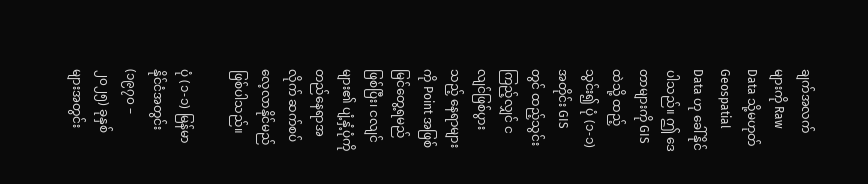ချက်အလက်များကို Raw Data သို့မဟုတ် Geospatial Data ဟု ခေါ်နိုင်ပါသည်။ ဤ ဒေတာများကို GIS ထဲသို့ ထည့်သွင်း၍ ပုံ (၁-၁) အတိုင်း GIS တွင် ထည့်သွင်းကြည့်လျှင် ငလျင်ဖြစ်ပွားသည့် နေရာများကို Point အဖြစ် မြင်တွေ့ရမည် ဖြစ်ပြီး၊ ငလျင်များ၏ ပျံ့နှံ့ပုံကို တည်နေရာအလိုက် ဆက်စပ် လေ့လာနိုင်မည်ဖြစ်ပါသည်။

ပုံ (၁-၁) မြန်မာနိုင်ငံအတွင်း (၁၉၇၀ – ၂၀၂၅) ခုနှစ်များအတွင်း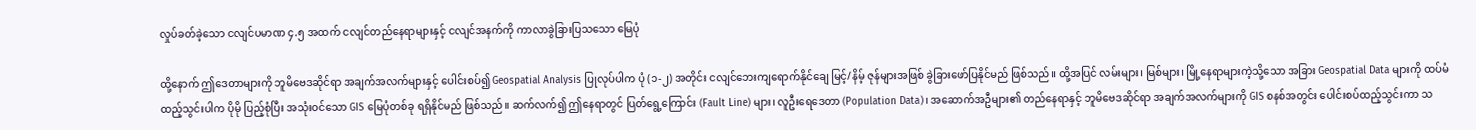လှုပ်ခတ်ခဲ့သော ငလျင်ပမာဏ ၄.၅ အထက် ငလျင်တည်နေရာများနှင့် ငလျင်အနက်ကို ကာလာခွဲခြားပြသသော မြေပုံ

ထို့နောက် ဤဒေတာများကို ဘူမိဗေဒဆိုင်ရာ အချက်အလက်များနှင့် ပေါင်းစပ်၍ Geospatial Analysis ပြုလုပ်ပါက ပုံ (၁-၂) အတိုင်း ငလျင်ဘေးကျရောက်နိုင်ချေ မြင့်/နိမ့် ဇုန်များအဖြစ် ခွဲခြားဖော်ပြနိုင်မည် ဖြစ်သည်။ ထို့အပြင် လမ်းများ၊ မြစ်များ၊ မြို့နေရာများကဲ့သို့သော အခြား Geospatial Data များကို ထပ်မံ ထည့်သွင်းပါက ပိုမို ပြည့်စုံပြီး အသုံးဝင်သော GIS မြေပုံတစ်ခု ရရှိနိုင်မည် ဖြစ်သည်။ ဆက်လက်၍ ဤနေရာတွင် ပြတ်ရွေ့ကြောင်း (Fault Line) များ၊ လူဦးရေဒေတာ (Population Data)၊ အဆောက်အဦများ၏ တည်နေရာနှင့် ဘူမိဗေဒဆိုင်ရာ အချက်အလက်များကို GIS စနစ်အတွင်း ပေါင်းစပ်ထည့်သွင်းကာ သ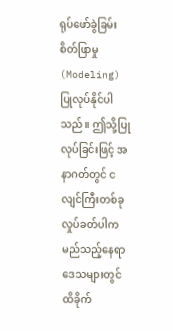ရုပ်ဖော်ခွဲခြမ်းစိတ်ဖြာမှု (Modeling) ပြုလုပ်နိုင်ပါသည်။ ဤသို့ပြုလုပ်ခြင်းဖြင့် အနာဂတ်တွင် ငလျင်ကြီးတစ်ခု လှုပ်ခတ်ပါက မည်သည့်နေရာဒေသများတွင် ထိခိုက်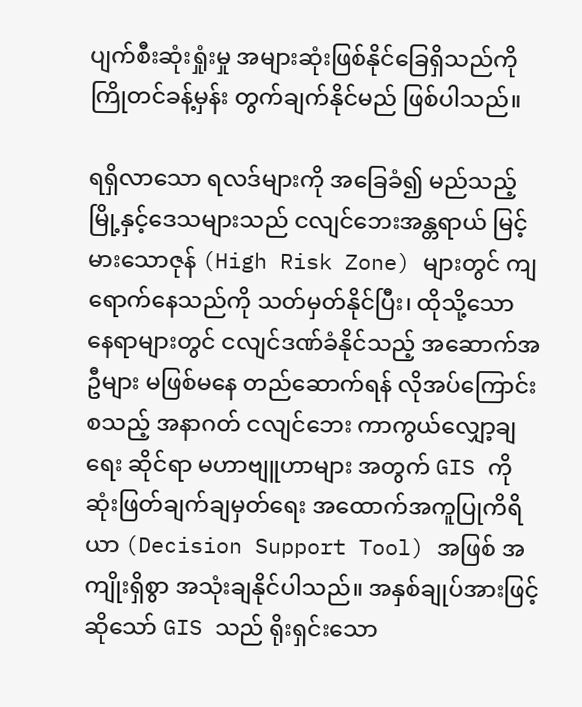ပျက်စီးဆုံးရှုံးမှု အများဆုံးဖြစ်နိုင်ခြေရှိသည်ကို ကြိုတင်ခန့်မှန်း တွက်ချက်နိုင်မည် ဖြစ်ပါသည်။

ရရှိလာသော ရလဒ်များကို အခြေခံ၍ မည်သည့်မြို့နှင့်ဒေသများသည် ငလျင်ဘေးအန္တရာယ် မြင့်မားသောဇုန် (High Risk Zone) များတွင် ကျရောက်နေသည်ကို သတ်မှတ်နိုင်ပြီး၊ ထိုသို့သော နေရာများတွင် ငလျင်ဒဏ်ခံနိုင်သည့် အဆောက်အဦများ မဖြစ်မနေ တည်ဆောက်ရန် လိုအပ်ကြောင်း စသည့် အနာဂတ် ငလျင်ဘေး ကာကွယ်လျှော့ချရေး ဆိုင်ရာ မဟာဗျူဟာများ အတွက် GIS ကို ဆုံးဖြတ်ချက်ချမှတ်ရေး အထောက်အကူပြုကိရိယာ (Decision Support Tool) အဖြစ် အကျိုးရှိစွာ အသုံးချနိုင်ပါသည်။ အနှစ်ချုပ်အားဖြင့်ဆိုသော် GIS သည် ရိုးရှင်းသော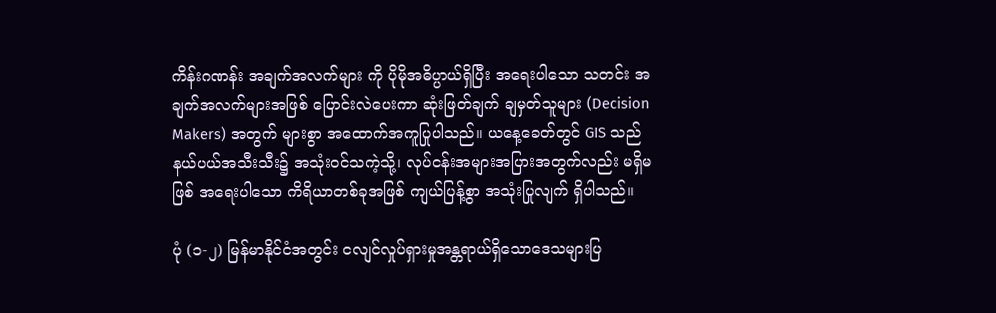ကိန်းဂဏန်း အချက်အလက်များ ကို ပိုမိုအဓိပ္ပာယ်ရှိပြီး အရေးပါသော သတင်း အချက်အလက်များအဖြစ် ပြောင်းလဲပေးကာ ဆုံးဖြတ်ချက် ချမှတ်သူများ (Decision Makers) အတွက် များစွာ အထောက်အကူပြုပါသည်။ ယနေ့ခေတ်တွင် GIS သည် နယ်ပယ်အသီးသီး၌ အသုံးဝင်သကဲ့သို့၊ လုပ်ငန်းအများအပြားအတွက်လည်း မရှိမဖြစ် အရေးပါသော ကိရိယာတစ်ခုအဖြစ် ကျယ်ပြန့်စွာ အသုံးပြုလျက် ရှိပါသည်။

ပုံ (၁-၂) မြန်မာနိုင်ငံအတွင်း ငလျင်လှုပ်ရှားမှုအန္တရာယ်ရှိသောဒေသများပြ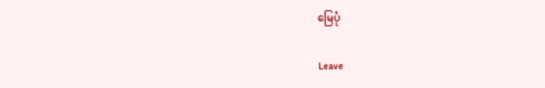မြေပုံ

Leave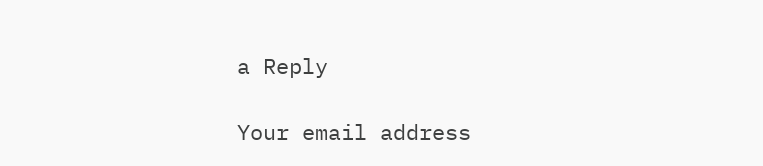a Reply

Your email address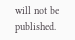will not be published.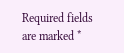Required fields are marked *